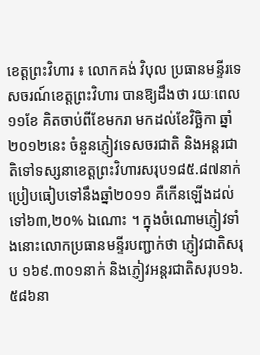ខេត្តព្រះវិហារ ៖ លោកគង់ វិបុល ប្រធានមន្ទីរទេសចរណ៍ខេត្តព្រះវិហារ បានឱ្យដឹងថា រយៈពេល១១ខែ គិតចាប់ពីខែមករា មកដល់ខែវិច្ឆិកា ឆ្នាំ២០១២នេះ ចំនួនភ្ញៀវទេសចរជាតិ និងអន្តរជាតិទៅទស្សនាខេត្តព្រះវិហារសរុប១៨៥.៨៧នាក់ ប្រៀបធៀបទៅនឹងឆ្នាំ២០១១ គឺកើនឡើងដល់ទៅ៦៣,២០% ឯណោះ ។ ក្នុងចំណោមភ្ញៀវទាំងនោះលោកប្រធានមន្ទីរបញ្ជាក់ថា ភ្ញៀវជាតិសរុប ១៦៩.៣០១នាក់ និងភ្ញៀវអន្តរជាតិសរុប១៦.៥៨៦នា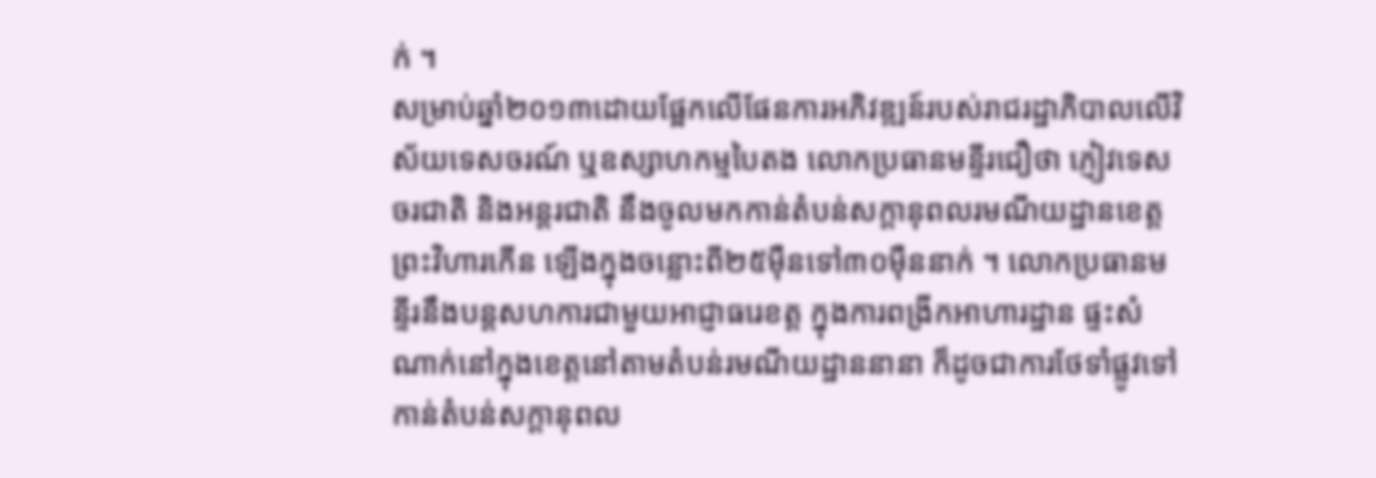ក់ ។
សម្រាប់ឆ្នាំ២០១៣ដោយផ្អែកលើផែនការអភិវឌ្ឍន៍របស់រាជរដ្ឋាភិបាលលើវិស័យទេសចរណ៍ ឬឧស្សាហកម្មបៃតង លោកប្រធានមន្ទីរជឿថា ភ្ញៀវទេសចរជាតិ និងអន្តរជាតិ នឹងចូលមកកាន់តំបន់សក្តានុពលរមណីយដ្ឋានខេត្តព្រះវិហារកើន ឡើងក្នុងចន្លោះពី២៥ម៉ឺនទៅ៣០ម៉ឺននាក់ ។ លោកប្រធានមន្ទីរនឹងបន្តសហការជាមួយអាជ្ញាធរេខត្ត ក្នុងការពង្រីកអាហារដ្ឋាន ផ្ទះសំណាក់នៅក្នុងខេត្តនៅតាមតំបន់រមណីយដ្ឋាននានា ក៏ដូចជាការថែទាំផ្លូវទៅកាន់តំបន់សក្តានុពល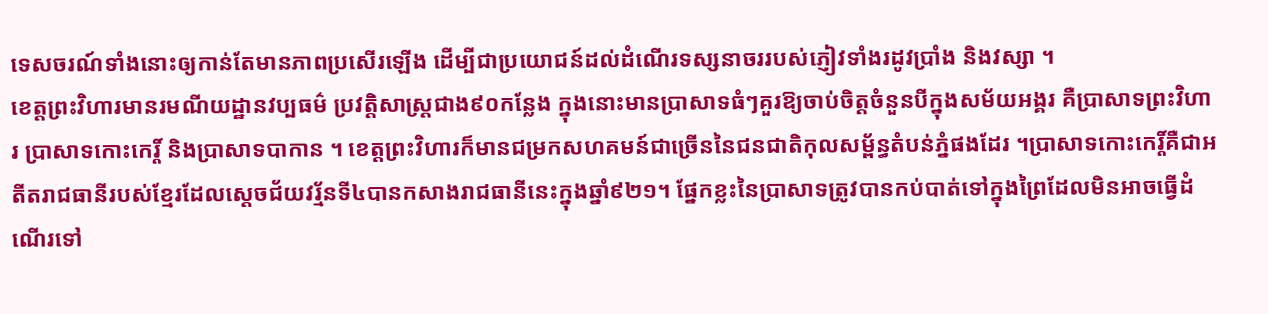ទេសចរណ៍ទាំងនោះឲ្យកាន់តែមានភាពប្រសើរឡើង ដើម្បីជាប្រយោជន៍ដល់ដំណើរទស្សនាចររបស់ភ្ញៀវទាំងរដូវប្រាំង និងវស្សា ។
ខេត្តព្រះវិហារមានរមណីយដ្ឋានវប្បធម៌ ប្រវត្តិសាស្រ្តជាង៩០កន្លែង ក្នុងនោះមានប្រាសាទធំៗគួរឱ្យចាប់ចិត្តចំនួនបីក្នុងសម័យអង្គរ គឺប្រាសាទព្រះវិហារ ប្រាសាទកោះកេរ្ដិ៍ និងប្រាសាទបាកាន ។ ខេត្តព្រះវិហារក៏មានជម្រកសហគមន៍ជាច្រើននៃជនជាតិកុលសម្ព័ន្ធតំបន់ភ្នំផងដែរ ។ប្រាសាទកោះកេរ្ដិ៍គឺជាអតីតរាជធានីរបស់ខ្មែរដែលស្ដេចជ័យវរ័្មនទី៤បានកសាងរាជធានីនេះក្នុងឆ្នាំ៩២១។ ផ្នែកខ្លះនៃប្រាសាទត្រូវបានកប់បាត់ទៅក្នុងព្រៃដែលមិនអាចធ្វើដំណើរទៅ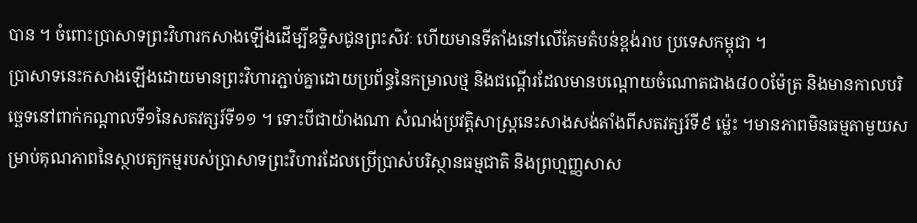បាន ។ ចំពោះប្រាសាទព្រះវិហារកសាងឡើងដើម្បីឧទ្ទិសជូនព្រះសិវៈ ហើយមានទីតាំងនៅលើគែមតំបន់ខ្ពង់រាប ប្រទេសកម្ពុជា ។
ប្រាសាទនេះកសាងឡើងដោយមានព្រះវិហារភ្ជាប់គ្នាដោយប្រព័ន្ធនៃកម្រាលថ្ម និងជណ្ដើរដែលមានបណ្ដោយចំណោតជាង៨០០ម៉ែត្រ និងមានកាលបរិច្ឆេទនៅពាក់កណ្ដាលទី១នៃសតវត្សរ៍ទី១១ ។ ទោះបីជាយ៉ាងណា សំណង់ប្រវត្តិសាស្រ្តនេះសាងសង់តាំងពីសតវត្សរ៍ទី៩ ម៉្លេះ ។មានភាពមិនធម្មតាមួយសម្រាប់គុណភាពនៃស្ថាបត្យកម្មរបស់ប្រាសាទព្រះវិហារដែលប្រើប្រាស់បរិស្ថានធម្មជាតិ និងព្រហ្មញ្ញសាស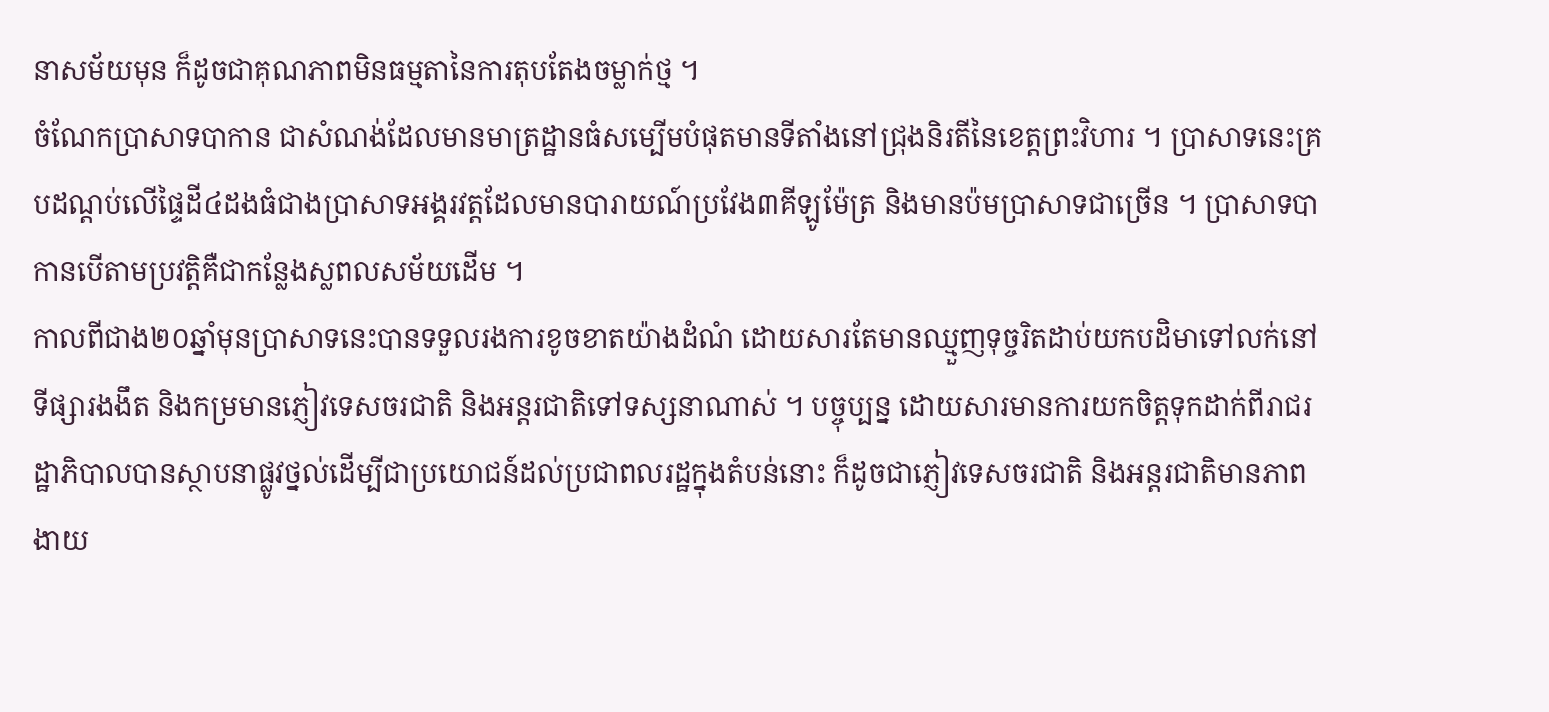នាសម័យមុន ក៏ដូចជាគុណភាពមិនធម្មតានៃការតុបតែងចម្លាក់ថ្ម ។
ចំណែកប្រាសាទបាកាន ជាសំណង់ដែលមានមាត្រដ្ឋានធំសម្បើមបំផុតមានទីតាំងនៅជ្រុងនិរតីនៃខេត្តព្រះវិហារ ។ ប្រាសាទនេះគ្របដណ្ដប់លើផ្ទៃដី៤ដងធំជាងប្រាសាទអង្គរវត្តដែលមានបារាយណ៍ប្រវែង៣គីឡូម៉ែត្រ និងមានប៉មប្រាសាទជាច្រើន ។ ប្រាសាទបាកានបើតាមប្រវត្តិគឺជាកន្លែងស្លពលសម័យដើម ។
កាលពីជាង២០ឆ្នាំមុនប្រាសាទនេះបានទទួលរងការខូចខាតយ៉ាងដំណំ ដោយសារតែមានឈ្មួញទុច្ចរិតដាប់យកបដិមាទៅលក់នៅទីផ្សារងងឹត និងកម្រមានភ្ញៀវទេសចរជាតិ និងអន្តរជាតិទៅទស្សនាណាស់ ។ បច្ចុប្បន្ន ដោយសារមានការយកចិត្តទុកដាក់ពីរាជរដ្ឋាភិបាលបានស្ថាបនាផ្លូវថ្នល់ដើម្បីជាប្រយោជន៍ដល់ប្រជាពលរដ្ឋក្នុងតំបន់នោះ ក៏ដូចជាភ្ញៀវទេសចរជាតិ និងអន្តរជាតិមានភាពងាយ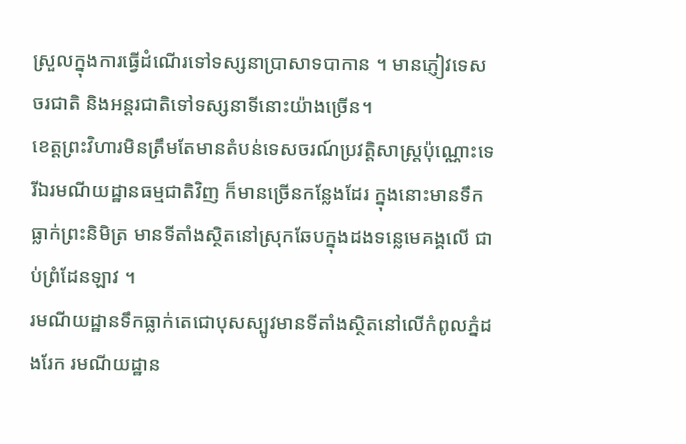ស្រួលក្នុងការធ្វើដំណើរទៅទស្សនាប្រាសាទបាកាន ។ មានភ្ញៀវទេសចរជាតិ និងអន្តរជាតិទៅទស្សនាទីនោះយ៉ាងច្រើន។
ខេត្តព្រះវិហារមិនត្រឹមតែមានតំបន់ទេសចរណ៍ប្រវត្តិសាស្រ្តប៉ុណ្ណោះទេ រីឯរមណីយដ្ឋានធម្មជាតិវិញ ក៏មានច្រើនកន្លែងដែរ ក្នុងនោះមានទឹកធ្លាក់ព្រះនិមិត្រ មានទីតាំងស្ថិតនៅស្រុកឆែបក្នុងដងទន្លេមេគង្គលើ ជាប់ព្រំដែនឡាវ ។
រមណីយដ្ឋានទឹកធ្លាក់តេជោបុសស្បូវមានទីតាំងស្ថិតនៅលើកំពូលភ្នំដងរែក រមណីយដ្ឋាន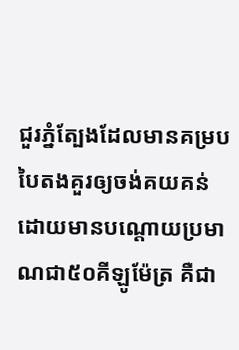ជួរភ្នំត្បែងដែលមានគម្របបៃតងគួរឲ្យចង់គយគន់ដោយមានបណ្តោយប្រមាណជា៥០គីឡូម៉ែត្រ គឺជា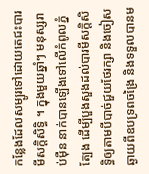កន្លែងដែលសម្បូរទៅដោយតេជះបារមីសក្តិសិទ្ធិ ។ ក្នុងមួយឆ្នាំៗ មនុស្សរាប់ម៉ឺន នាក់បានឡើងទៅលើកំពូលភ្នំត្បែង ដើម្បីបួងសួងដល់បារមីសក្តិសិទ្ធិឲ្យតាមបីបាច់ជួយថែរក្សា និងចៀសឆ្ងាយពីឧបទ្រពចង្រៃ និងទទួលបានម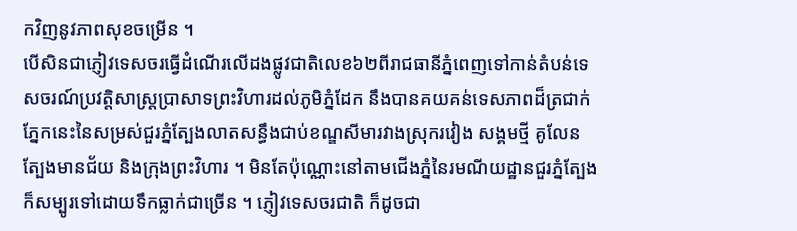កវិញនូវភាពសុខចម្រើន ។
បើសិនជាភ្ញៀវទេសចរធ្វើដំណើរលើដងផ្លូវជាតិលេខ៦២ពីរាជធានីភ្នំពេញទៅកាន់តំបន់ទេសចរណ៍ប្រវត្តិសាស្រ្តប្រាសាទព្រះវិហារដល់ភូមិភ្នំដែក នឹងបានគយគន់ទេសភាពដ៏ត្រជាក់ភ្នែកនេះនៃសម្រស់ជួរភ្នំត្បែងលាតសន្ធឹងជាប់ខណ្ឌសីមារវាងស្រុករវៀង សង្គមថ្មី គូលែន ត្បែងមានជ័យ និងក្រុងព្រះវិហារ ។ មិនតែប៉ុណ្ណោះនៅតាមជើងភ្នំនៃរមណីយដ្ឋានជួរភ្នំត្បែងក៏សម្បូរទៅដោយទឹកធ្លាក់ជាច្រើន ។ ភ្ញៀវទេសចរជាតិ ក៏ដូចជា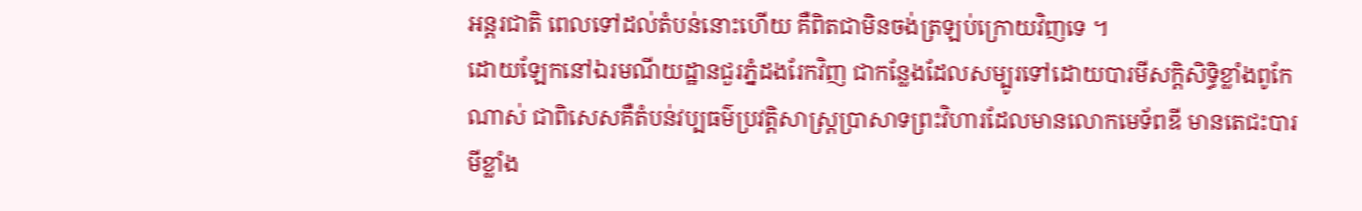អន្តរជាតិ ពេលទៅដល់តំបន់នោះហើយ គឺពិតជាមិនចង់ត្រឡប់ក្រោយវិញទេ ។
ដោយឡែកនៅឯរមណីយដ្ឋានជួរភ្នំដងរែកវិញ ជាកន្លែងដែលសម្បូរទៅដោយបារមីសក្តិសិទ្ធិខ្លាំងពូកែណាស់ ជាពិសេសគឺតំបន់វប្បធម៌ប្រវត្តិសាស្រ្តប្រាសាទព្រះវិហារដែលមានលោកមេទ័ពឌី មានតេជះបារមីខ្លាំង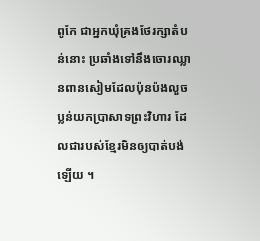ពូកែ ជាអ្នកឃុំគ្រងថែរក្សាតំបន់នោះ ប្រឆាំងទៅនឹងចោរឈ្លានពានសៀមដែលប៉ុនប៉ងលួចប្លន់យកប្រាសាទព្រះវិហារ ដែលជារបស់ខ្មែរមិនឲ្យបាត់បង់ឡើយ ។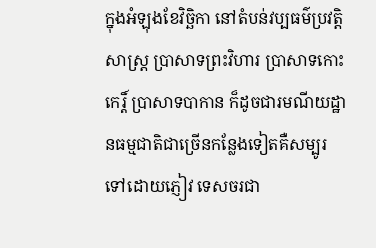ក្នុងអំឡុងខែវិច្ឆិកា នៅតំបន់វប្បធម៌ប្រវត្តិសាស្រ្ត ប្រាសាទព្រះវិហារ ប្រាសាទកោះកេរ្ដិ៍ ប្រាសាទបាកាន ក៏ដូចជារមណីយដ្ឋានធម្មជាតិជាច្រើនកន្លែងទៀតគឺសម្បូរទៅដោយភ្ញៀវ ទេសចរជា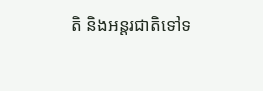តិ និងអន្តរជាតិទៅទ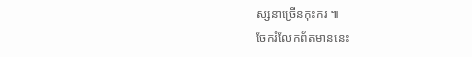ស្សនាច្រើនកុះករ ៕
ចែករំលែកព័តមាននេះ